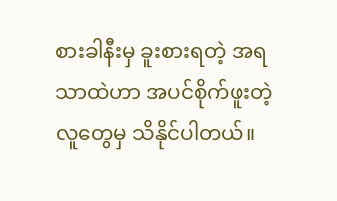စားခါနီးမှ ခူးစားရတဲ့ အရသာထဲဟာ အပင်စိုက်ဖူးတဲ့ လူတွေမှ သိနိုင်ပါတယ်။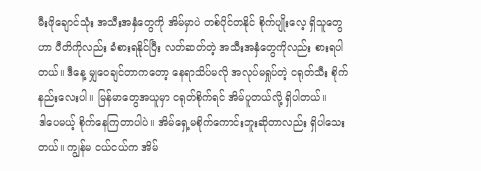မီးဖိုချောင်သုံး အသီးအနှံတွေကို အိမ်မှာပဲ တစ်ပိုင်တနိုင် စိုက်ပျိုးလေ့ ရှိသူတွေဟာ ပီတိကိုလည်း ခံစားရနိုင်ပြီး လတ်ဆတ်တဲ့ အသီးအနှံတွေကိုလည်း စားရပါတယ်။ ဒီနေ့ မျှဝေချင်တာကတော့ နေရာသိပ်မလို အလုပ်မရှုပ်တဲ့ ငရုတ်သီး စိုက်နည်းလေးပါ။ မြန်မာတွေအယူမှာ ငရုတ်စိုက်ရင် အိမ်ပူတယ်လို့ ရှိပါတယ်။
ဒါပေမယ့် စိုက်နေကြတာပါပဲ။ အိမ်ရှေ့မစိုက်ကောင်းဘူးဆိုတာလည်း ရှိပါသေးတယ်။ ကျွန်မ ငယ်ငယ်က အိမ်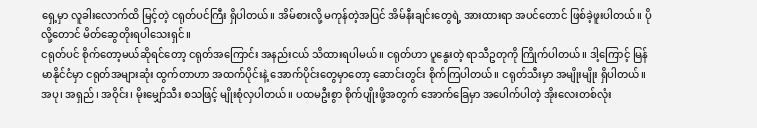ရှေ့မှာ လူခါးလောက်ထိ မြင့်တဲ့ ငရုတ်ပင်ကြီး ရှိပါတယ်။ အိမ်စားလို့ မကုန်တဲ့အပြင် အိမ်နီးချင်းတွေရဲ့ အားထားရာ အပင်တောင် ဖြစ်ခဲ့ဖူးပါတယ်။ ပိုလို့တောင် မိတ်ဆွေတိုးရပါသေးရှင်။
ငရုတ်ပင် စိုက်တော့မယ်ဆိုရင်တော့ ငရုတ်အကြောင်း အနည်းငယ် သိထားရပါမယ်။ ငရုတ်ဟာ ပူနွေးတဲ့ ရာသီဥတုကို ကြိုက်ပါတယ်။ ဒါ့ကြောင့် မြန်မာနိုင်ငံမှာ ငရုတ်အများဆုံး ထွက်တာဟာ အထက်ပိုင်းနဲ့ အောက်ပိုင်းတွေမှာတော့ ဆောင်းတွင်း စိုက်ကြပါတယ်။ ငရုတ်သီးမှာ အမျိုးမျိုး ရှိပါတယ်။ အပု၊ အရှည်၊ အဝိုင်း၊ မိုးမျှော်သီး စသဖြင့် မျိုးစုံလှပါတယ်။ ပထမဦးစွာ စိုက်ပျိုးဖို့အတွက် အောက်ခြေမှာ အပေါက်ပါတဲ့ အိုးလေးတစ်လုံး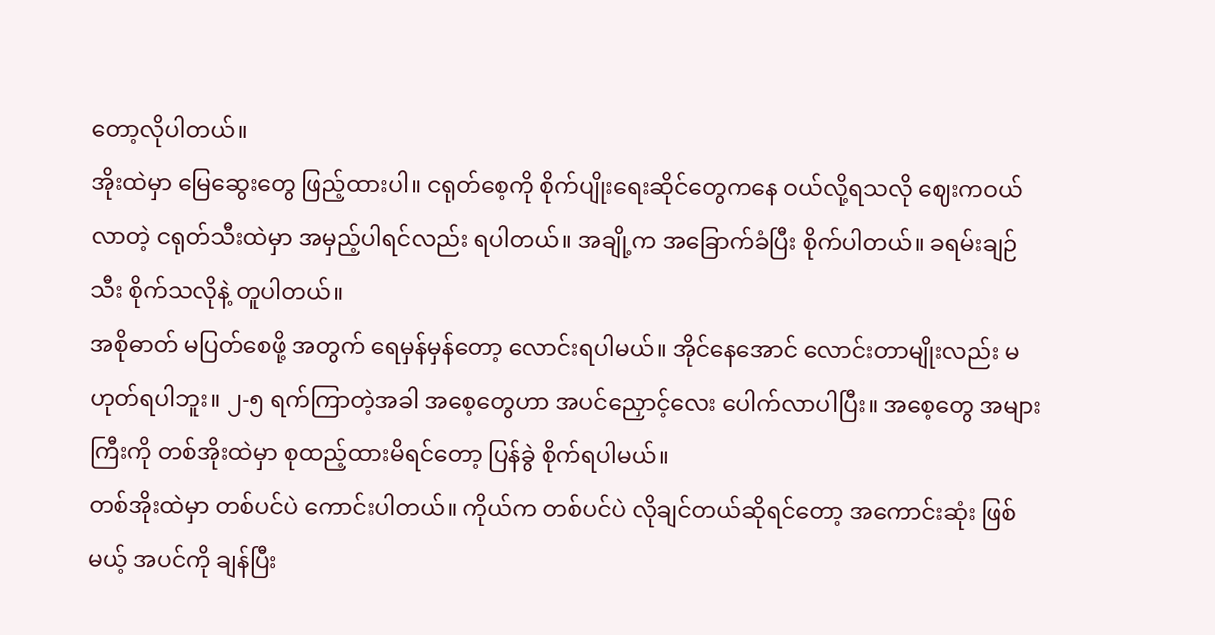တော့လိုပါတယ်။
အိုးထဲမှာ မြေဆွေးတွေ ဖြည့်ထားပါ။ ငရုတ်စေ့ကို စိုက်ပျိုးရေးဆိုင်တွေကနေ ဝယ်လို့ရသလို ဈေးကဝယ်လာတဲ့ ငရုတ်သီးထဲမှာ အမှည့်ပါရင်လည်း ရပါတယ်။ အချို့က အခြောက်ခံပြီး စိုက်ပါတယ်။ ခရမ်းချဉ်သီး စိုက်သလိုနဲ့ တူပါတယ်။
အစိုဓာတ် မပြတ်စေဖို့ အတွက် ရေမှန်မှန်တော့ လောင်းရပါမယ်။ အိုင်နေအောင် လောင်းတာမျိုးလည်း မဟုတ်ရပါဘူး။ ၂-၅ ရက်ကြာတဲ့အခါ အစေ့တွေဟာ အပင်ညှောင့်လေး ပေါက်လာပါပြီး။ အစေ့တွေ အများကြီးကို တစ်အိုးထဲမှာ စုထည့်ထားမိရင်တော့ ပြန်ခွဲ စိုက်ရပါမယ်။
တစ်အိုးထဲမှာ တစ်ပင်ပဲ ကောင်းပါတယ်။ ကိုယ်က တစ်ပင်ပဲ လိုချင်တယ်ဆိုရင်တော့ အကောင်းဆုံး ဖြစ်မယ့် အပင်ကို ချန်ပြီး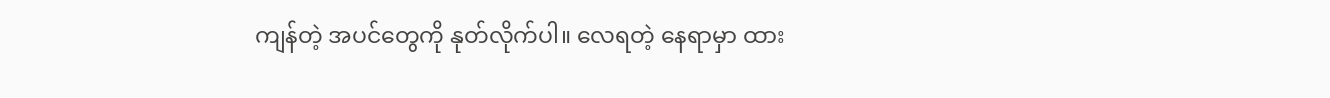ကျန်တဲ့ အပင်တွေကို နုတ်လိုက်ပါ။ လေရတဲ့ နေရာမှာ ထား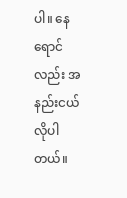ပါ။ နေရောင်လည်း အနည်းငယ် လိုပါတယ်။